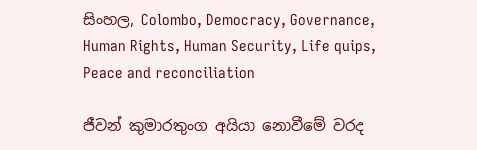සිංහල, Colombo, Democracy, Governance, Human Rights, Human Security, Life quips, Peace and reconciliation

ජීවන් කුමාරතුංග අයියා නොවීමේ වරද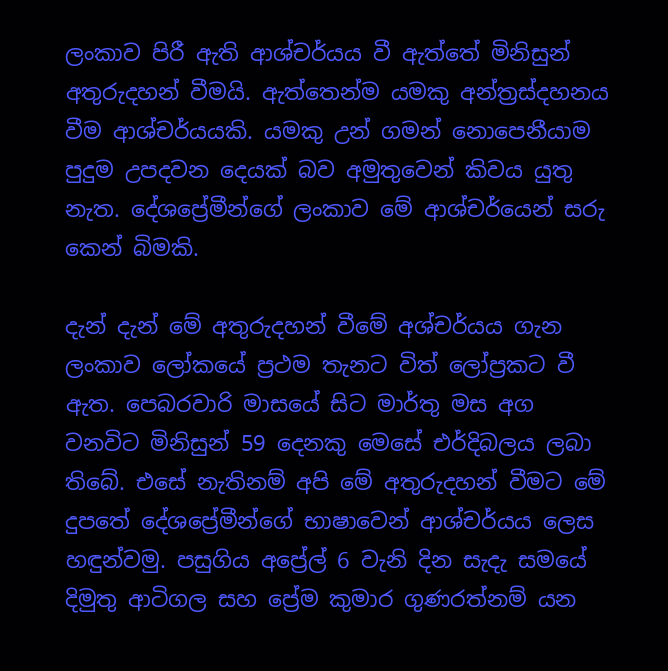ලංකාව පිරී ඇති ආශ්චර්යය වී ඇත්තේ මිනිසුන් අතුරුදහන් වීමයි. ඇත්තෙන්ම යමකු අන්ත්‍රස්දහනය වීම ආශ්චර්යයකි. යමකු උන් ගමන් නොපෙනීයාම පුදුම උපදවන දෙයක් බව අමුතුවෙන් කිවය යුතු නැත. දේශප්‍රේමීන්ගේ ලංකාව මේ ආශ්චර්යෙන් සරු කෙන් බිමකි.

දැන් දැන් මේ අතුරුදහන් වීමේ අශ්චර්යය ගැන ලංකාව ලෝකයේ ප්‍රථම තැනට විත් ලෝප්‍රකට වී ඇත. පෙබරවාරි මාසයේ සිට මාර්තු මස අග වනවිට මිනිසුන් 59 දෙනකු මෙසේ එර්දිබලය ලබා තිබේ. එසේ නැතිනම් අපි මේ අතුරුදහන් වීමට මේ දුපතේ දේශප්‍රේමීන්ගේ භාෂාවෙන් ආශ්චර්යය ලෙස හඳුන්වමු. පසුගිය අප්‍රේල් 6 වැනි දින සැදැ සමයේ දිමුතු ආටිගල සහ ප්‍රේම කුමාර ගුණරත්නම් යන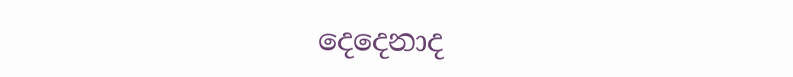දෙදෙනාද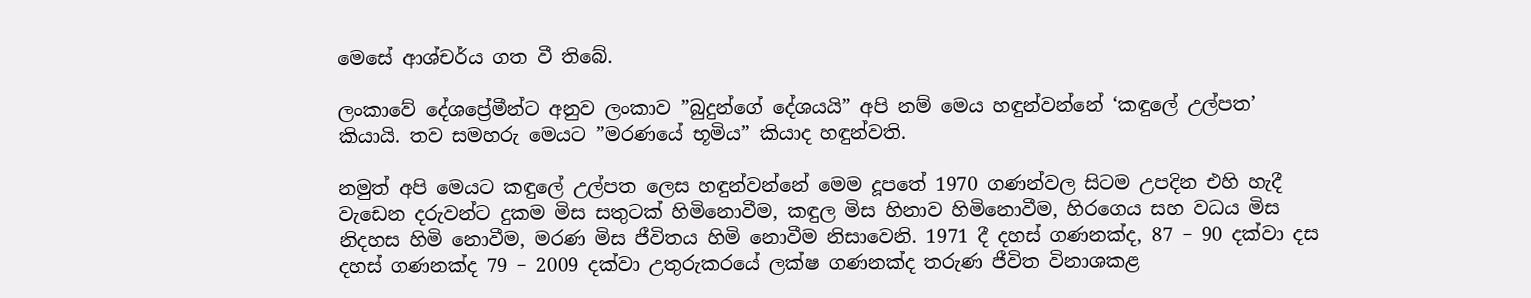මෙසේ ආශ්චර්ය ගත වී තිබේ.

ලංකාවේ දේශප්‍රේමීන්ට අනුව ලංකාව ”බුදුන්ගේ දේශයයි” අපි නම් මෙය හඳුන්වන්නේ ‘කඳුලේ උල්පත’ කියායි. තව සමහරු මෙයට ”මරණයේ භූමිය” කියාද හඳුන්වති.

නමුත් අපි මෙයට කඳුලේ උල්පත ලෙස හඳුන්වන්නේ මෙම දූපතේ 1970 ගණන්වල සිටම උපදින එහි හැදී වැඩෙන දරුවන්ට දුකම මිස සතුටක් හිමිනොවීම, කඳුල මිස හිනාව හිමිනොවීම, හිරගෙය සහ වධය මිස නිදහස හිමි නොවීම, මරණ මිස ජීවිතය හිමි නොවීම නිසාවෙනි. 1971 දී දහස් ගණනක්ද, 87 – 90 දක්වා දස දහස් ගණනක්ද 79 – 2009 දක්වා උතුරුකරයේ ලක්ෂ ගණනක්ද තරුණ ජීවිත විනාශකළ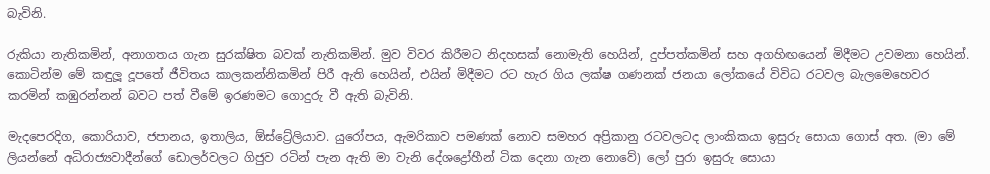බැවිනි.

රුකියා නැතිකමින්, අනාගතය ගැන සුරක්ෂිත බවක් නැතිකමින්. මුව විවර කිරීමට නිදහසක් නොමැති හෙයින්, දුප්පත්කමින් සහ අගහිඟයෙන් මිදීමට උවමනා හෙයින්. කොටින්ම මේ කඳුලූ දූපතේ ජීවිතය කාලකන්නිකමින් පිරී ඇති හෙයින්, එයින් මිදීමට රට හැර ගිය ලක්ෂ ගණනක් ජනයා ලෝකයේ විවිධ රටවල බැලමෙහෙවර කරමින් කඹුරන්නන් බවට පත් වීමේ ඉරණමට ගොදුරු වී ඇති බැවිනි.

මැදපෙරදිග, කොරියාව, ජපානය, ඉතාලිය, ඕස්ට්‍රේලියාව. යුරෝපය, ඇමරිකාව පමණක් නොව සමහර අප්‍රිකානු රටවලටද ලාංකිකයා ඉසුරු සොයා ගොස් අත. (මා මේ ලියන්නේ අධිරාජ්‍යවාදීන්ගේ ඩොලර්වලට ගිජුව රටින් පැන ඇති මා වැනි දේශද්‍රෝහීන් ටික දෙනා ගැන නොවේ) ලෝ පුරා ඉසුරු සොයා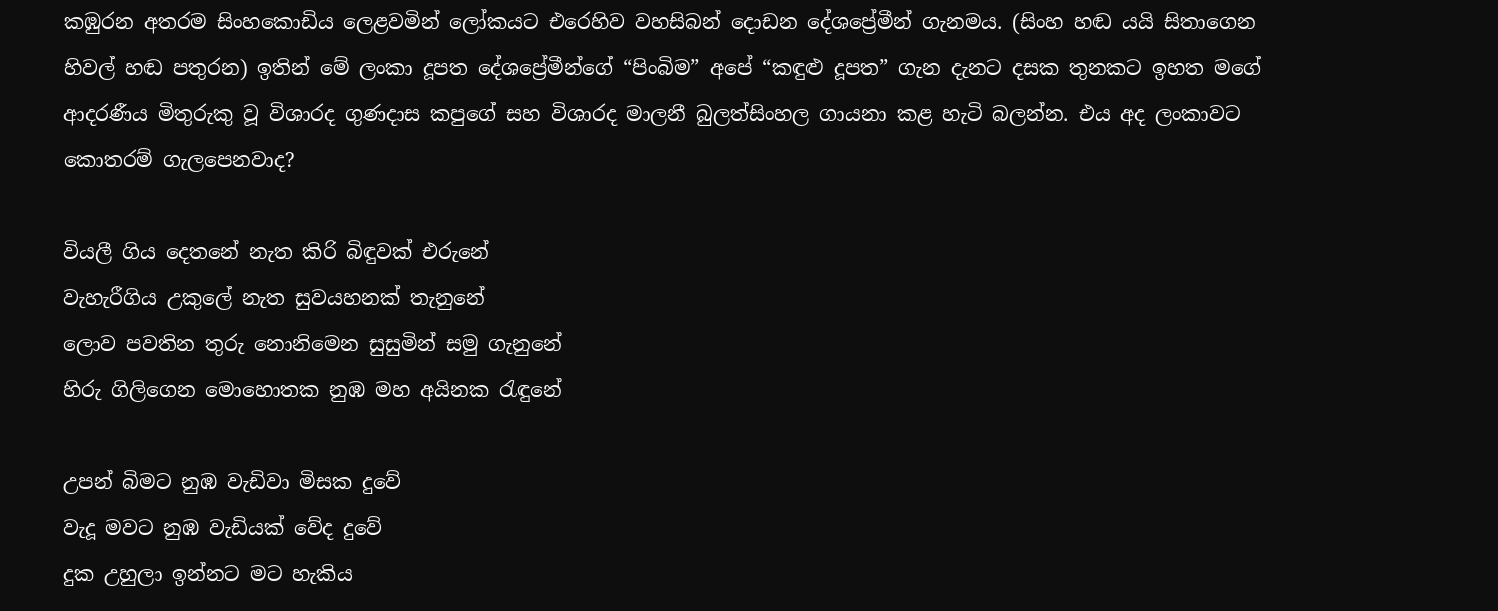කඹුරන අතරම සිංහකොඩිය ලෙළවමින් ලෝකයට එරෙහිව වහසිබන් දොඩන දේශප්‍රේමීන් ගැනමය. (සිංහ හඬ යයි සිතාගෙන හිවල් හඬ පතුරන) ඉතින් මේ ලංකා දූපත දේශප්‍රේමීන්ගේ “පිංබිම” අපේ “කඳුළු දූපත” ගැන දැනට දසක තුනකට ඉහත මගේ ආදරණීය මිතුරුකු වූ විශාරද ගුණදාස කපුගේ සහ විශාරද මාලනී බුලත්සිංහල ගායනා කළ හැටි බලන්න. එය අද ලංකාවට කොතරම් ගැලපෙනවාද?

වියලී ගිය දෙතනේ නැත කිරි බිඳුවක් එරුනේ
වැහැරීගිය උකුලේ නැත සුවයහනක් තැනුනේ
ලොව පවතින තුරු නොනිමෙන සුසුමින් සමු ගැනුනේ
හිරු ගිලිගෙන මොහොතක නුඹ මහ අයිනක රැඳුනේ

උපන් බිමට නුඹ වැඩිවා මිසක දුවේ
වැදූ මවට නුඹ වැඩියක් වේද දුවේ
දුක උහුලා ඉන්නට මට හැකිය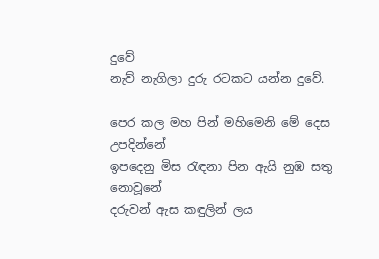දුවේ
නැව් නැගිලා දුරු රටකට යන්න දුවේ.

පෙර කල මහ පින් මහිමෙනි මේ දෙස උපදින්නේ
ඉපදෙනු මිස රැඳනා පින ඇයි නුඹ සතු නොවූනේ
දරුවන් ඇස කඳුලින් ලය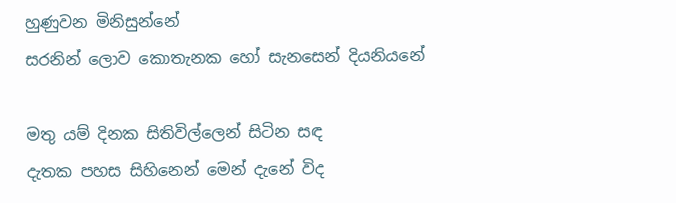හුණුවන මිනිසුන්නේ
සරනින් ලොව කොතැනක හෝ සැනසෙන් දියනියනේ

මතු යම් දිනක සිතිවිල්ලෙන් සිටින සඳ
දැතක පහස සිහිනෙන් මෙන් දැනේ විද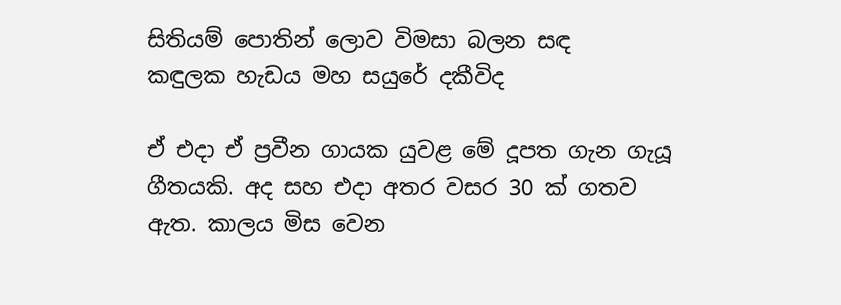සිතියම් පොතින් ලොව විමසා බලන සඳ
කඳුලක හැඩය මහ සයුරේ දකීවිද

ඒ එදා ඒ ප්‍රවීන ගායක යුවළ මේ දූපත ගැන ගැයූ ගීතයකි. අද සහ එදා අතර වසර 30 ක් ගතව ඇත. කාලය මිස වෙන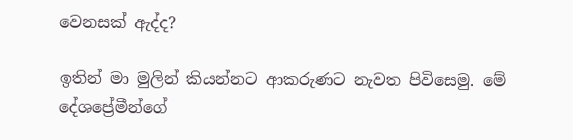වෙනසක් ඇද්ද?

ඉතින් මා මුලින් කියන්නට ආකරුණට නැවත පිවිසෙමු. මේ දේශප්‍රේමීන්ගේ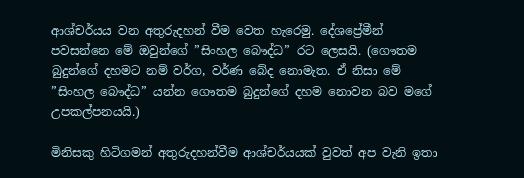ආශ්චර්යය වන අතුරුදහන් වීම වෙත හැරෙමු. දේශප්‍රේමීන් පවසන්නෙ මේ ඔවුන්ගේ ”සිංහල බෞද්ධ” රට ලෙසයි. (ගෞතම බුදුන්ගේ දහමට නම් වර්ග, වර්ණ බේද නොමැත. ඒ නිසා මේ ”සිංහල බෞද්ධ” යන්න ගෞතම බුදුන්ගේ දහම නොවන බව මගේ උපකල්පනයයි.)

මිනිසකු හිටිගමන් අතුරුදහන්වීම ආශ්චර්යයක් වුවත් අප වැනි ඉතා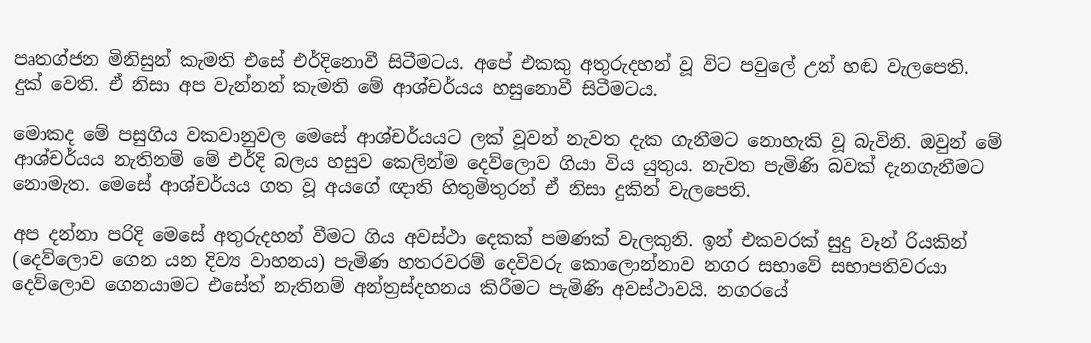පෘතග්ජන මිනිසුන් කැමති එසේ එර්දිනොවී සිටීමටය. අපේ එකකු අතුරුදහන් වූ විට පවුලේ උන් හඬ වැලපෙති. දුක් වෙති. ඒ නිසා අප වැන්නන් කැමති මේ ආශ්චර්යය හසුනොවී සිටීමටය.

මොකද මේ පසුගිය වකවානුවල මෙසේ ආශ්චර්යයට ලක් වූවන් නැවත දැක ගැනීමට නොහැකි වූ බැවිනි. ඔවුන් මේ ආශ්චර්යය නැතිනම් මේ එර්දි බලය හසුව කෙලින්ම දෙව්ලොව ගියා විය යුතුය. නැවත පැමිණි බවක් දැනගැනීමට නොමැත. මෙසේ ආශ්චර්යය ගත වූ අයගේ ඥාති හිතුමිතුරන් ඒ නිසා දුකින් වැලපෙති.

අප දන්නා පරිදි මෙසේ අතුරුදහන් වීමට ගිය අවස්ථා දෙකක් පමණක් වැලකුනි. ඉන් එකවරක් සුදු වෑන් රියකින් (දෙව්ලොව ගෙන යන දිව්‍ය වාහනය) පැමිණ හතරවරම් දෙවිවරු කොලොන්නාව නගර සභාවේ සභාපතිවරයා දෙව්ලොව ගෙනයාමට එසේත් නැතිනම් අන්ත්‍රස්දහනය කිරීමට පැමිණි අවස්ථාවයි. නගරයේ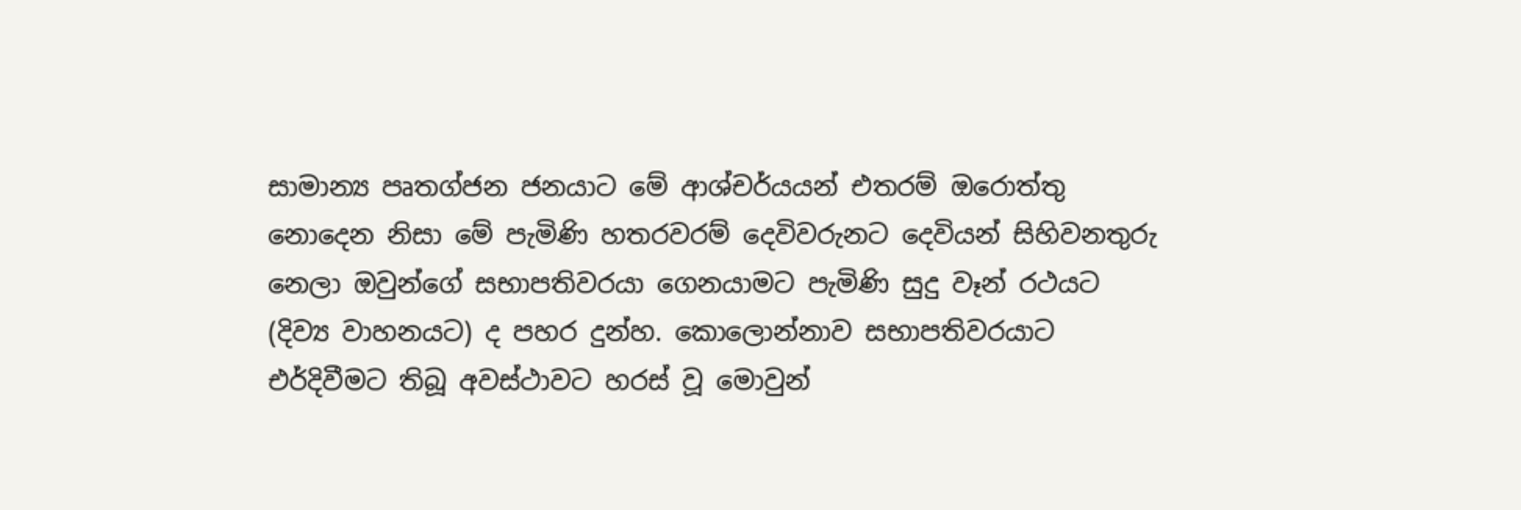සාමාන්‍ය පෘතග්ජන ජනයාට මේ ආශ්චර්යයන් එතරම් ඔරොත්තු නොදෙන නිසා මේ පැමිණි හතරවරම් දෙවිවරුනට දෙවියන් සිහිවනතුරු නෙලා ඔවුන්ගේ සභාපතිවරයා ගෙනයාමට පැමිණි සුදු වෑන් රථයට (දිව්‍ය වාහනයට) ද පහර දුන්හ. කොලොන්නාව සභාපතිවරයාට එර්දිවීමට තිබූ අවස්ථාවට හරස් වූ මොවුන්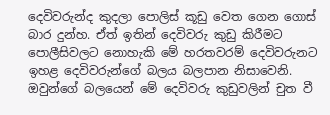දෙවිවරුන්ද කුදලා පොලිස් කූඩු වෙත ගෙන ගොස් බාර දුන්හ. ඒත් ඉතින් දෙවිවරු කුඩු කිරීමට පොලීසිවලට නොහැකි මේ හරතවරම් දෙවිවරුනට ඉහළ දෙවිවරුන්ගේ බලය බලපාන නිසාවෙනි. ඔවුන්ගේ බලයෙන් මේ දෙවිවරු කුඩුවලින් චුත වී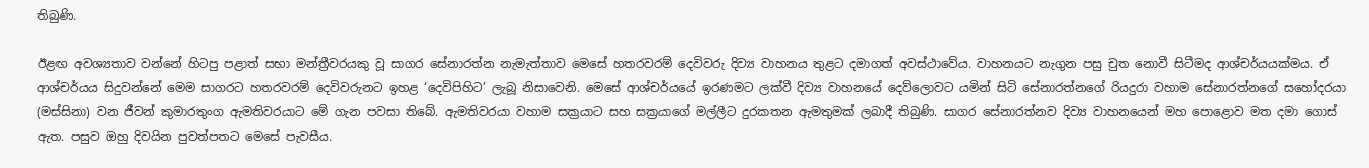තිබුණි.

ඊළඟ අවශ්‍යතාව වන්නේ හිටපු පළාත් සභා මන්ත්‍රීවරයකු වූ සාගර සේනාරත්න නැමැත්තාව මෙසේ හතරවරම් දෙවිවරු දිව්‍ය වාහනය තුළට දමාගත් අවස්ථාවේය. වාහනයට නැගුන පසු චුත නොවී සිටීමද ආශ්චර්යයක්මය. ඒ ආශ්චර්යය සිදුවන්නේ මෙම සාගරට හතරවරම් දෙවිවරුනට ඉහළ ‘දෙවිපිහිට’ ලැබූ නිසාවෙනි. මෙසේ ආශ්චර්යයේ ඉරණමට ලක්වී දිව්‍ය වාහනයේ දෙව්ලොවට යමින් සිටි සේනාරත්නගේ රියදුරා වහාම සේනාරත්නගේ සහෝදරයා (මස්සිනා) වන ජීවන් කුමාරතුංග ඇමතිවරයාට මේ ගැන පවසා තිබේ. ඇමතිවරයා වහාම සක්‍රයාට සහ සක්‍රයාගේ මල්ලීට දුරකතන ඇමතුමක් ලබාදී තිබුණි. සාගර සේනාරත්නව දිව්‍ය වාහනයෙන් මහ පොළොව මත දමා ගොස් ඇත. පසුව ඔහු දිවයින පුවත්පතට මෙසේ පැවසීය.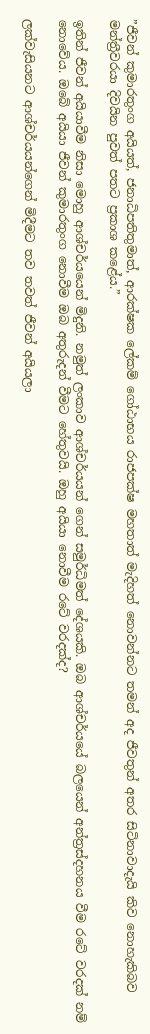”ජීවන් කුමාරතුංග අයියත්, ජනාධිපතිතුමාත්, ආරක්ෂක ලේකම් ගෝඨාභය රාජපක්ෂ මහතාත් මැදිහත් නොවන්නට තමන් අද ජීවතුන් අතර සිටිනාවාදැයි කිව නොහැකිබව මන්ත්‍රීවරයා දිවයින පුවත් පතට ප්‍රකාශ කළේය.”

ඉතින් ජීවන් අයියාවීම නිසා මොහු ආශ්චර්යයෙන් මිදුනි. නමුත් ලංකාව ආශ්චර්යයන් ගෙන් සමුර්ධිමත් දේශයකි. ඔබ ආශ්චර්යයේ බලයෙන් අන්ත්‍රස්දහනය වීම රටේ වරදක් නම් නොවේය. ඔබේ අයියා ජීවන් කුමාරතුංග නොවීම ඔබ අතුරුදන් වීමට හේතුවයි. ඔහු අයියා නොවීම රටේ වරදක්ද?

ලක්වැසියනට ආශ්චර්යයන්ගෙන් මිදීමට තව තවත් ජීවන් අයියලා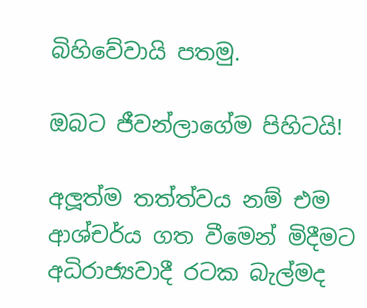බිහිවේවායි පතමු.

ඔබට ජීවන්ලාගේම පිහිටයි!

අලූත්ම තත්ත්වය නම් එම ආශ්චර්ය ගත වීමෙන් මිදීමට අධිරාජ්‍යවාදී රටක බැල්මද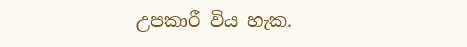උපකාරී විය හැක.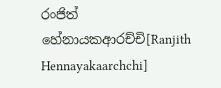රංජිත් හේනායකආරච්චි[Ranjith Hennayakaarchchi]